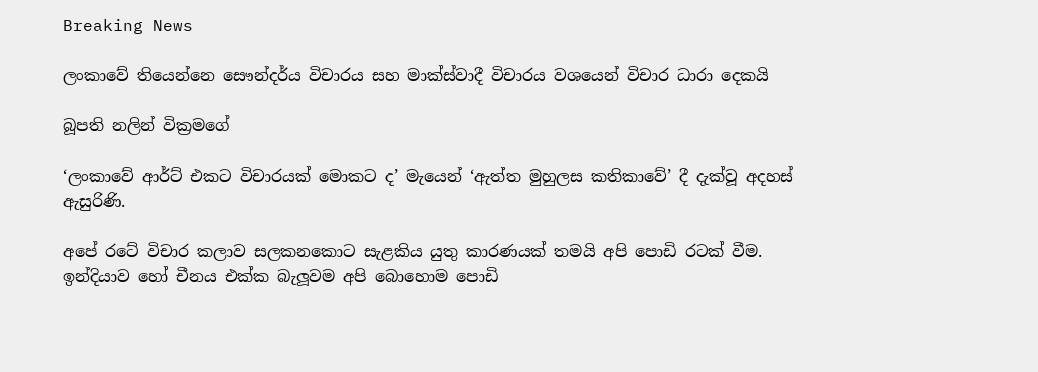Breaking News

ලංකාවේ තියෙන්නෙ සෞන්දර්ය විචාරය සහ මාක්ස්වාදී විචාරය වශයෙන් විචාර ධාරා දෙකයි

බූපති නලින් වික්‍රමගේ

‘ලංකාවේ ආර්ට් එකට විචාරයක් මොකට ද’ මැයෙන් ‘ඇත්ත මුහුලස කතිකාවේ’ දී දැක්වූ අදහස් ඇසුරිණි.

අපේ රටේ විචාර කලාව සලකනකොට සැළකිය යුතු කාරණයක් තමයි අපි පොඩි රටක් වීම. ඉන්දියාව හෝ චීනය එක්ක බැලූවම අපි බොහොම පොඩි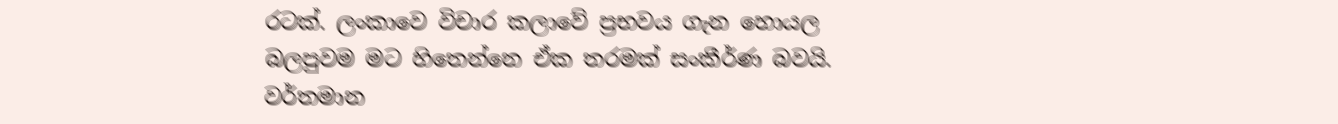රටක්. ලංකාවෙ විචාර කලාවේ ප්‍රභවය ගැන හොයල බලපුවම මට හිතෙන්නෙ ඒක තරමක් සංකීර්ණ බවයි. වර්තමාන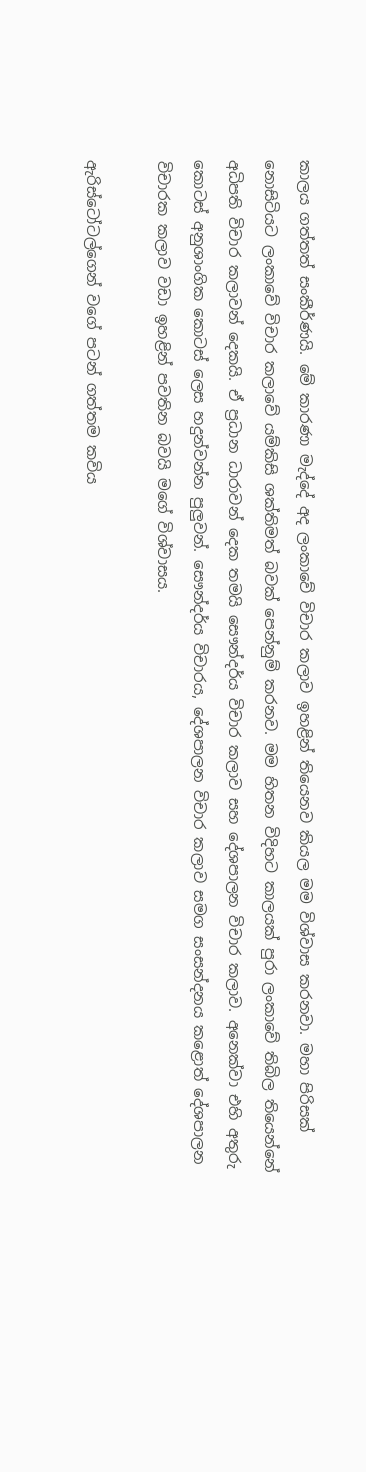කාලය ගත්තත් සංකීර්ණයි. මේ කාරණා මැද්දේ අද ලංකාවේ විචාර කලාව ඉහළින් තියෙනව කියල මම විශ්වාස කරනවා. මහා පිරිසක් නොසිටියට ලංකාවේ විචාර කලාවේ යම්කිසි ශක්තිමත් බවක් පෙන්නුම් කරනව. මම හිතන විදිහට කාලයක් පුරා ලංකාවේ තිබිල තියෙන්නේ අධිපති විචාර කලාවන් දෙකයි. ඒ ප්‍රධාන ධාරාවන් දෙක තමයි සෞන්දර්ය විචාර කලාව සහ දේශපාලන විචාර කලාව. අනෙක්වා එහි අතුරු කොටස් අනුශාංගික කොටස් ලෙස හදුන්වන්න පුලුවන්. සෞන්දර්ය විචාරය, දේශපාලන විචාර කලාව සමග සංසන්දනය කළොත් දේශපාලන විචාරක කලාව වඩා ඉහළින් පවතින බවයි මගේ විශ්වාසය.

ඇරිස්ටෝටල්ගෙන් වගේ පටන් ගත්තම කවිය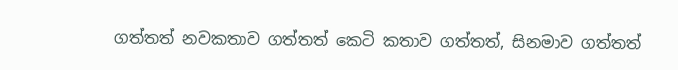ගත්තත් නවකතාව ගත්තත් කෙටි කතාව ගත්තත්, සිනමාව ගත්තත්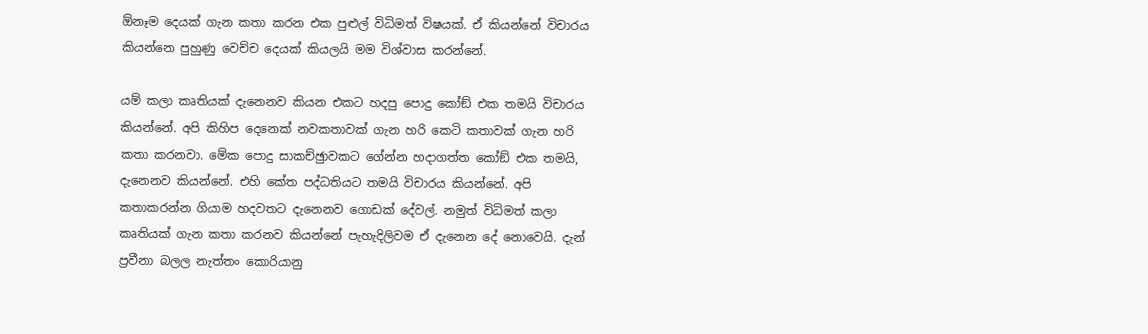ඕනෑම දෙයක් ගැන කතා කරන එක පුළුල් විධිමත් විෂයක්. ඒ කියන්නේ විචාරය කියන්නෙ පුහුණු වෙච්ච දෙයක් කියලයි මම විශ්වාස කරන්නේ.

යම් කලා කෘතියක් දැනෙනව කියන එකට හදපු පොදු කෝඞ් එක තමයි විචාරය කියන්නේ. අපි කිහිප දෙනෙක් නවකතාවක් ගැන හරි කෙටි කතාවක් ගැන හරි කතා කරනවා. මේක පොදු සාකච්ඡුාවකට ගේන්න හදාගත්ත කෝඞ් එක තමයි, දැනෙනව කියන්නේ. එහි කේත පද්ධතියට තමයි විචාරය කියන්නේ. අපි කතාකරන්න ගියාම හදවතට දැනෙනව ගොඩක් දේවල්. නමුත් විධිමත් කලා කෘතියක් ගැන කතා කරනව කියන්නේ පැහැදිලිවම ඒ දැනෙන දේ නොවෙයි. දැන් ප්‍රවීනා බලල නැත්තං කොරියානු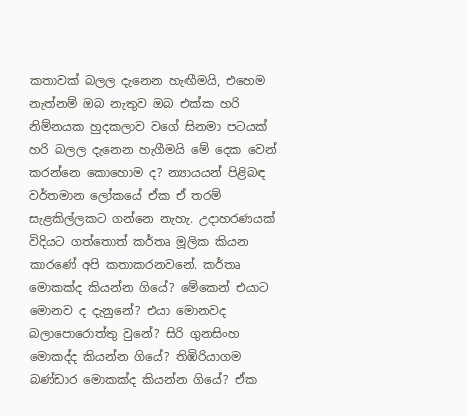කතාවක් බලල දැනෙන හැඟීමයි, එහෙම නැත්නම් ඔබ නැතුව ඔබ එක්ක හරි නිම්නයක හුදකලාව වගේ සිනමා පටයක් හරි බලල දැනෙන හැගීමයි මේ දෙක වෙන් කරන්නෙ කොහොම ද? න්‍යායයන් පිළිබඳ වර්තමාන ලෝකයේ ඒක ඒ තරම් සැළකිල්ලකට ගන්නෙ නැහැ. උදාහරණයක් විදියට ගත්තොත් කර්තෘ මූලික කියන කාරණේ අපි කතාකරනවනේ. කර්තෘ මොකක්ද කියන්න ගියේ? මේකෙන් එයාට මොනව ද දැනුනේ? එයා මොනවද බලාපොරොත්තු වුනේ? සිරි ගුනසිංහ මොකද්ද කියන්න ගියේ? තිඹිරියාගම බණ්ඩාර මොකක්ද කියන්න ගියේ? ඒක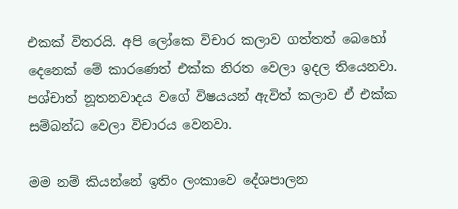එකක් විතරයි. අපි ලෝකෙ විචාර කලාව ගත්තත් බෙහෝ දෙනෙක් මේ කාරණෙත් එක්ක නිරත වෙලා ඉදල තියෙනවා. පශ්චාත් නූතනවාදය වගේ විෂයයන් ඇවිත් කලාව ඒ එක්ක සම්බන්ධ වෙලා විචාරය වෙනවා.

මම නම් කියන්නේ ඉතිං ලංකාවෙ දේශපාලන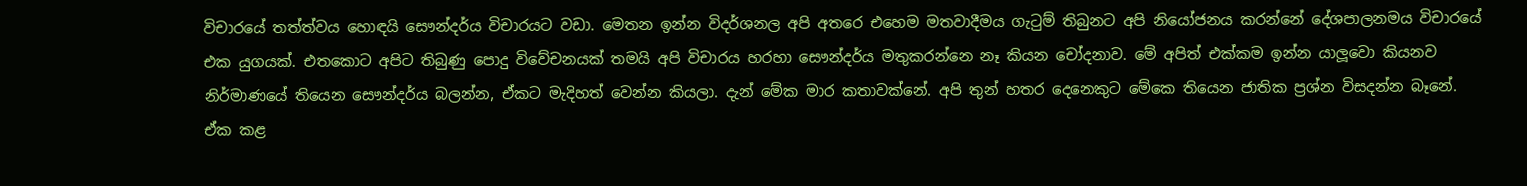විචාරයේ තත්ත්වය හොඳයි සෞන්දර්ය විචාරයට වඩා. මෙතන ඉන්න විදර්ශනල අපි අතරෙ එහෙම මතවාදීමය ගැටුම් තිබුනට අපි නියෝජනය කරන්නේ දේශපාලනමය විචාරයේ එක යුගයක්. එතකොට අපිට තිබුණු පොදු විවේචනයක් තමයි අපි විචාරය හරහා සෞන්දර්ය මතුකරන්නෙ නෑ කියන චෝදනාව. මේ අපිත් එක්කම ඉන්න යාලූවො කියනව නිර්මාණයේ තියෙන සෞන්දර්ය බලන්න, ඒකට මැදිහත් වෙන්න කියලා. දැන් මේක මාර කතාවක්නේ. අපි තුන් හතර දෙනෙකුට මේකෙ තියෙන ජාතික ප්‍රශ්න විසදන්න බෑනේ. ඒක කළ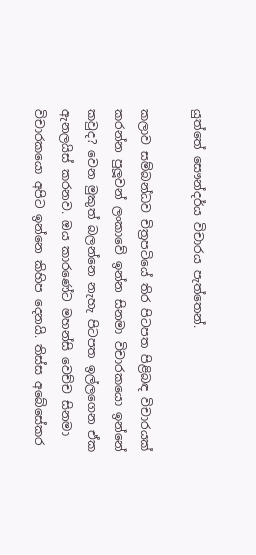යුත්තේ සෞන්දර්ය විචාරය පැත්තෙන්.

කලාව සම්බන්ධව චිත්‍රපටියේ තිර පිටපත පිළිබඳ විචාරයක් කරන්න පුලූවන් ලංකාවේ ඉන්න සිනමා විචාරකයො ඉන්නේ කවුද? වෙන මුකුත් බලන්නෙ නැහැ පිටපත ඉල්ලගෙන ඒක ඇනලයිස් කරනව. ඔය කාරණේට මහන්සි වෙච්ච සිනමා විචාරකයො අපිට ඉන්නෙ කිහිප දෙනයි. තිස්ස අබේසේකර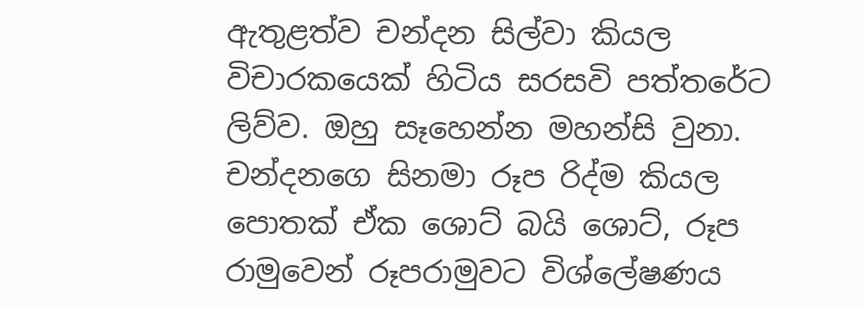ඇතුළත්ව චන්දන සිල්වා කියල විචාරකයෙක් හිටිය සරසවි පත්තරේට ලිව්ව. ඔහු සෑහෙන්න මහන්සි වුනා. චන්දනගෙ සිනමා රූප රිද්ම කියල පොතක් ඒක ශොට් බයි ශොට්, රූප රාමුවෙන් රූපරාමුවට විශ්ලේෂණය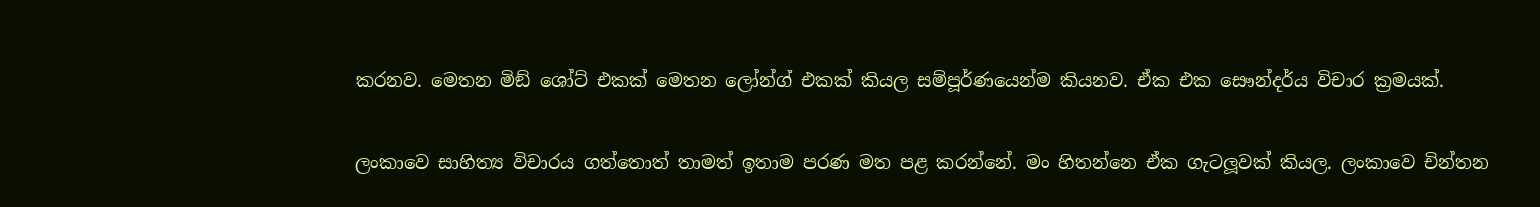කරනව. මෙතන මිඞ් ශෝට් එකක් මෙතන ලෝන්ග් එකක් කියල සම්පූර්ණයෙන්ම කියනව. ඒක එක සෞන්දර්ය විචාර ක්‍රමයක්.

ලංකාවෙ සාහිත්‍ය විචාරය ගත්තොත් තාමත් ඉතාම පරණ මත පළ කරන්නේ. මං හිතන්නෙ ඒක ගැටලූවක් කියල. ලංකාවෙ චින්තන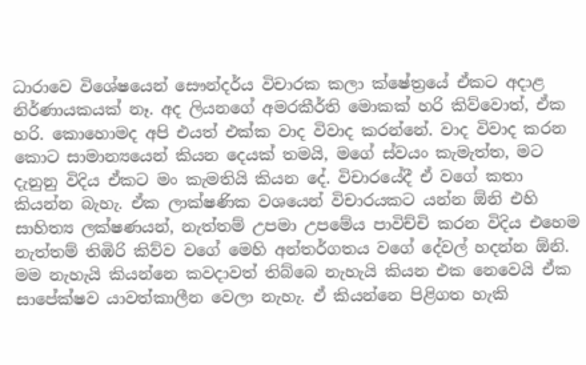ධාරාවෙ විශේෂයෙන් සෞන්දර්ය විචාරක කලා ක්ෂේත්‍රයේ ඒකට අදාළ නිර්ණායකයක් නෑ. අද ලියනගේ අමරකීර්ති මොකක් හරි කිව්වොත්, ඒක හරි. කොහොමද අපි එයත් එක්ක වාද විවාද කරන්නේ. වාද විවාද කරන කොට සාමාන්‍යයෙන් කියන දෙයක් තමයි, මගේ ස්වයං කැමැත්ත, මට දැනුනු විදිය ඒකට මං කැමතියි කියන දේ. විචාරයේදී ඒ වගේ කතා කියන්න බැහැ. ඒක ලාක්ෂණික වශයෙන් විචාරයකට යන්න ඕනි එහි සාහිත්‍ය ලක්ෂණයන්, නැත්තම් උපමා උපමේය පාවිච්චි කරන විදිය එහෙම නැත්තම් තිඹිරි කිව්ව වගේ මෙහි අන්තර්ගතය වගේ දේවල් හදන්න ඕනි. මම නැහැයි කියන්නෙ කවදාවත් තිබ්බෙ නැහැයි කියන එක නෙවෙයි ඒක සාපේක්ෂව යාවත්කාලීන වෙලා නැහැ. ඒ කියන්නෙ පිළිගත හැකි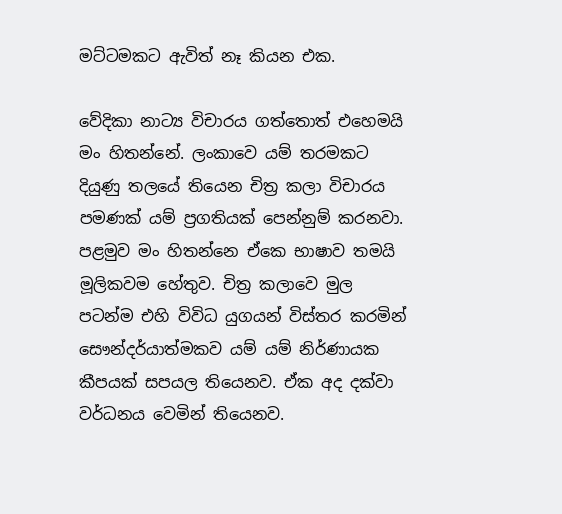මට්ටමකට ඇවිත් නෑ කියන එක.

වේදිකා නාට්‍ය විචාරය ගත්තොත් එහෙමයි මං හිතන්නේ. ලංකාවෙ යම් තරමකට දියුණු තලයේ තියෙන චිත්‍ර කලා විචාරය පමණක් යම් ප්‍රගතියක් පෙන්නුම් කරනවා. පළමුව මං හිතන්නෙ ඒකෙ භාෂාව තමයි මූලිකවම හේතුව. චිත්‍ර කලාවෙ මුල පටන්ම එහි විවිධ යුගයන් විස්තර කරමින් සෞන්දර්යාත්මකව යම් යම් නිර්ණායක කීපයක් සපයල තියෙනව. ඒක අද දක්වා වර්ධනය වෙමින් තියෙනව.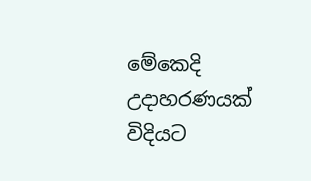මේකෙදි උදාහරණයක් විදියට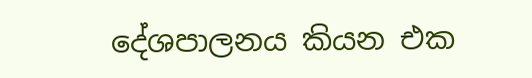දේශපාලනය කියන එක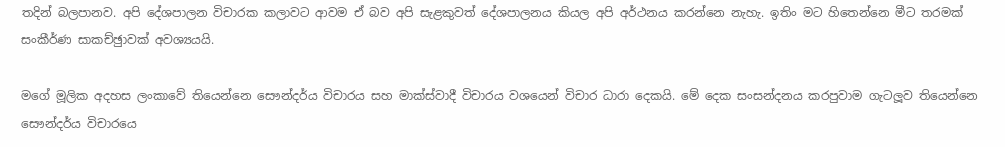තදින් බලපානව. අපි දේශපාලන විචාරක කලාවට ආවම ඒ බව අපි සැළකුවත් දේශපාලනය කියල අපි අර්ථනය කරන්නෙ නැහැ. ඉතිං මට හිතෙන්නෙ මීට තරමක් සංකීර්ණ සාකච්ඡුාවක් අවශ්‍යයයි.

මගේ මූලික අදහස ලංකාවේ තියෙන්නෙ සෞන්දර්ය විචාරය සහ මාක්ස්වාදී විචාරය වශයෙන් විචාර ධාරා දෙකයි. මේ දෙක සංසන්දනය කරපුවාම ගැටලූව තියෙන්නෙ සෞන්දර්ය විචාරයෙ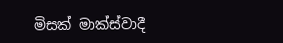මිසක් මාක්ස්වාදී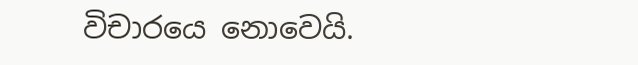විචාරයෙ නොවෙයි.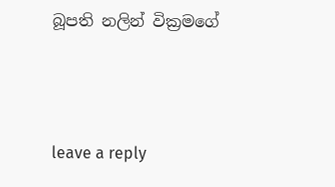බූපති නලින් වික්‍රමගේ



leave a reply